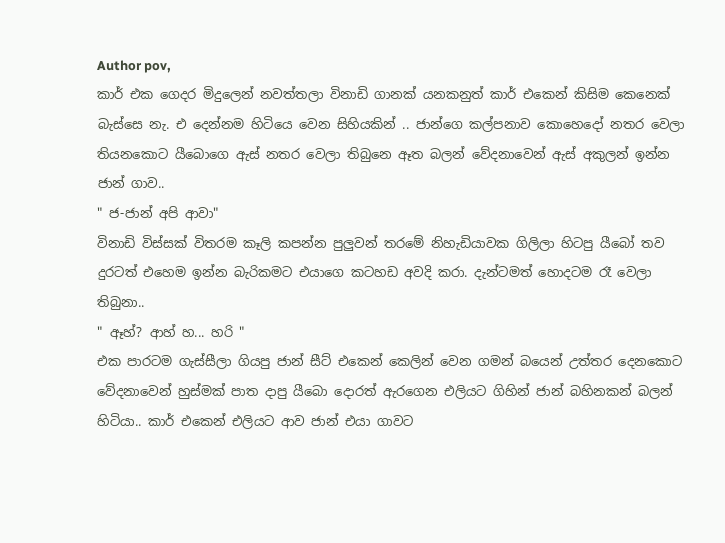Author pov,
කාර් එක ගෙදර මිදුලෙන් නවත්තලා විනාඩි ගානක් යනකනුත් කාර් එකෙන් කිසිම කෙනෙක් බැස්සෙ නැ. එ දෙන්නම හිටියෙ වෙන සිහියකින් .. ජාන්ගෙ කල්පනාව කොහෙදෝ නතර වෙලා තියනකොට යීබොගෙ ඇස් නතර වෙලා තිබුනෙ ඈත බලන් වේදනාවෙන් ඇස් අකුලන් ඉන්න ජාන් ගාව..
" ජ-ජාන් අපි ආවා"
විනාඩි විස්සක් විතරම කෑලි කපන්න පුලුවන් තරමේ නිහැඩියාවක ගිලිලා හිටපු යීබෝ තව දුරටත් එහෙම ඉන්න බැරිකමට එයාගෙ කටහඩ අවදි කරා. දැන්ටමත් හොදටම රෑ වෙලා තිබුනා..
" ඈහ්? ආහ් හ... හරි "
එක පාරටම ගැස්සීලා ගියපු ජාන් සීට් එකෙන් කෙලින් වෙන ගමන් බයෙන් උත්තර දෙනකොට වේදනාවෙන් හුස්මක් පාත දාපු යීබො දොරත් ඇරගෙන එලියට ගිහින් ජාන් බහිනකන් බලන් හිටියා.. කාර් එකෙන් එලියට ආව ජාන් එයා ගාවට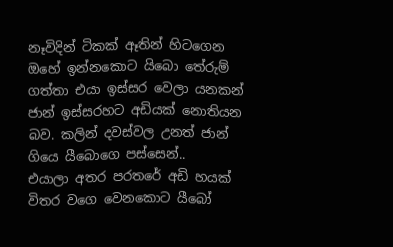නෑවිදින් ටිකක් ඈතින් හිටගෙන ඔහේ ඉන්නකොට යිබො තේරුම් ගත්තා එයා ඉස්සර වෙලා යනකන් ජාන් ඉස්සරහට අඩියක් නොතියන බව. කලින් දවස්වල උනත් ජාන් ගියෙ යීබොගෙ පස්සෙන්..
එයාලා අතර පරතරේ අඩි හයක් විතර වගෙ වෙනකොට යීබෝ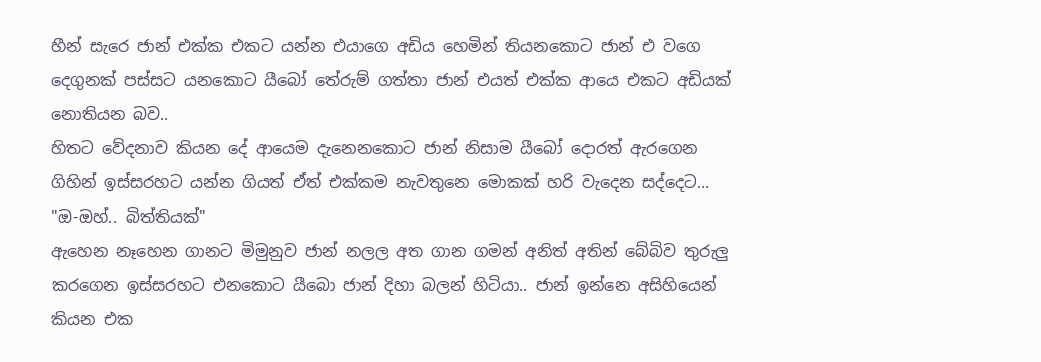හීන් සැරෙ ජාන් එක්ක එකට යන්න එයාගෙ අඩිය හෙමින් තියනකොට ජාන් එ වගෙ දෙගුනක් පස්සට යනකොට යීබෝ තේරුම් ගත්තා ජාන් එයත් එක්ක ආයෙ එකට අඩියක් නොතියන බව..
හිතට වේදනාව කියන දේ ආයෙම දැනෙනකොට ජාන් නිසාම යීබෝ දොරත් ඇරගෙන ගිහින් ඉස්සරහට යන්න ගියත් ඒත් එක්කම නැවතුනෙ මොකක් හරි වැදෙන සද්දෙට...
"ඔ-ඔහ්.. බිත්තියක්"
ඇහෙන නෑහෙන ගානට මිමුනුව ජාන් නලල අත ගාන ගමන් අනිත් අතින් බේබිව තුරුලු කරගෙන ඉස්සරහට එනකොට යීබො ජාන් දිහා බලන් හිටියා.. ජාන් ඉන්නෙ අසිහියෙන් කියන එක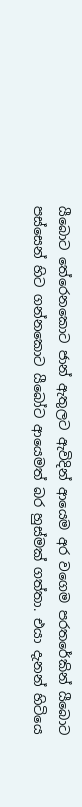යීබොට තේරෙනකොට ජාන් ඇතුලට ඇවිදින් ආයෙම අර වගෙම පරතරේකින් යීබොට පස්සෙන් හිට ගන්නකොට යීබෝට ආයෙමත් බර හුස්මක් ගත්තා. එයා දැනන් හිටියෙ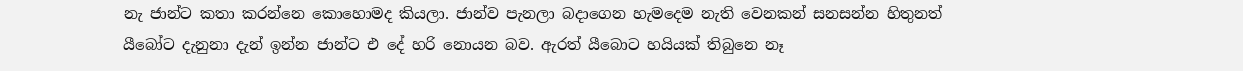නැ ජාන්ට කතා කරන්නෙ කොහොමද කියලා. ජාන්ව පැනලා බදාගෙන හැමදෙම නැති වෙනකන් සනසන්න හිතුනත් යීබෝට දැනුනා දැන් ඉන්න ජාන්ට එ දේ හරි නොයන බව. ඇරත් යීබොට හයියක් තිබුනෙ නෑ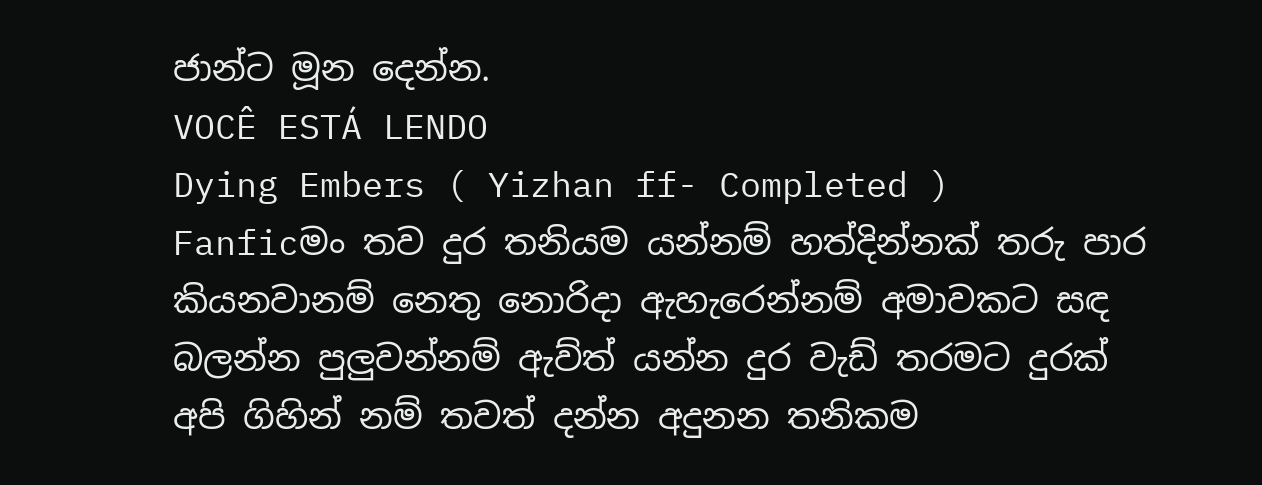ජාන්ට මූන දෙන්න.
VOCÊ ESTÁ LENDO
Dying Embers ( Yizhan ff- Completed )
Fanficමං තව දුර තනියම යන්නම් හත්දින්නක් තරු පාර කියනවානම් නෙතු නොරිදා ඇහැරෙන්නම් අමාවකට සඳ බලන්න පුලුවන්නම් ඇව්ත් යන්න දුර වැඩ් තරමට දුරක් අපි ගිහින් නම් තවත් දන්න අදුනන තනිකම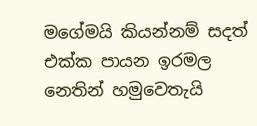මගේමයි කියන්නම් සදත් එක්ක පායන ඉරමල නෙතින් හමුවෙතැයි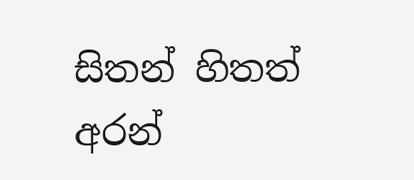සිතන් හිතත් අරන්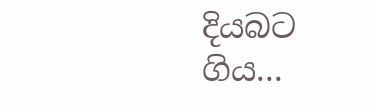දියබට ගිය...